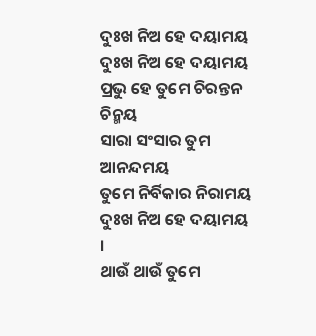ଦୁଃଖ ନିଅ ହେ ଦୟାମୟ
ଦୁଃଖ ନିଅ ହେ ଦୟାମୟ
ପ୍ରଭୁ ହେ ତୁମେ ଚିରନ୍ତନ ଚିନ୍ମୟ
ସାରା ସଂସାର ତୁମ ଆନନ୍ଦମୟ
ତୁମେ ନିର୍ବିକାର ନିରାମୟ
ଦୁଃଖ ନିଅ ହେ ଦୟାମୟ ।
ଥାଉଁ ଥାଉଁ ତୁମେ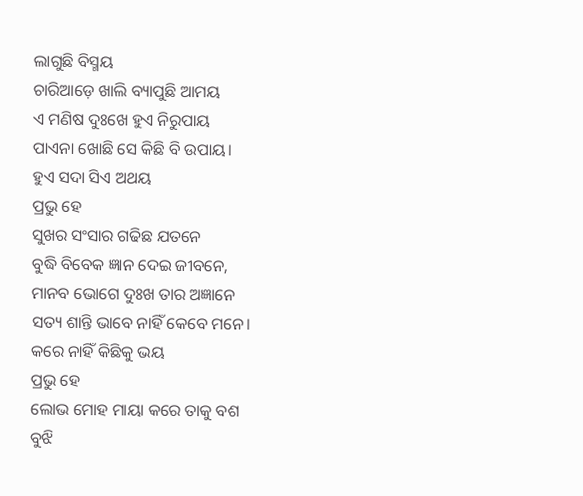ଲାଗୁଛି ବିସ୍ମୟ
ଚାରିଆଡ଼େ ଖାଲି ବ୍ୟାପୁଛି ଆମୟ
ଏ ମଣିଷ ଦୁଃଖେ ହୁଏ ନିରୁପାୟ
ପାଏନା ଖୋଛି ସେ କିଛି ବି ଉପାୟ।
ହୁଏ ସଦା ସିଏ ଅଥୟ
ପ୍ରଭୁ ହେ
ସୁଖର ସଂସାର ଗଢିଛ ଯତନେ
ବୁଦ୍ଧି ବିବେକ ଜ୍ଞାନ ଦେଇ ଜୀବନେ,
ମାନବ ଭୋଗେ ଦୁଃଖ ତାର ଅଜ୍ଞାନେ
ସତ୍ୟ ଶାନ୍ତି ଭାବେ ନାହିଁ କେବେ ମନେ।
କରେ ନାହିଁ କିଛିକୁ ଭୟ
ପ୍ରଭୁ ହେ
ଲୋଭ ମୋହ ମାୟା କରେ ତାକୁ ବଶ
ବୁଝି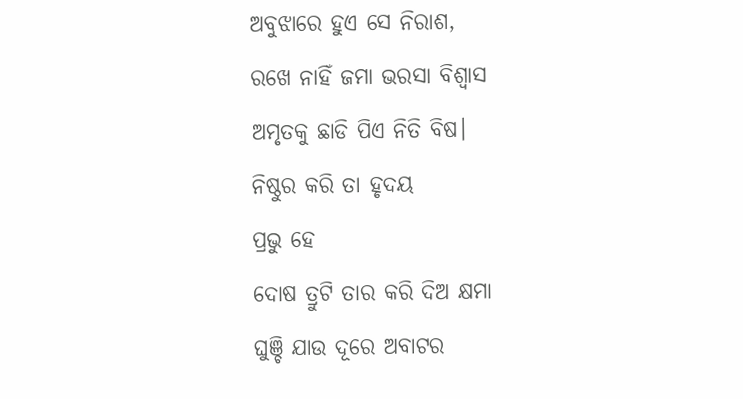ଅବୁଝାରେ ହୁଏ ସେ ନିରାଶ,
ରଖେ ନାହିଁ ଜମା ଭରସା ବିଶ୍ଵାସ
ଅମୃତକୁ ଛାଡି ପିଏ ନିତି ବିଷ।
ନିଷ୍ଠୁର କରି ତା ହୃଦୟ
ପ୍ରଭୁ ହେ
ଦୋଷ ତ୍ରୁଟି ତାର କରି ଦିଅ କ୍ଷମା
ଘୁଞ୍ଚି ଯାଉ ଦୂରେ ଅବାଟର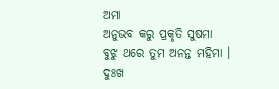ଅମା
ଅନୁଭବ କରୁ ପ୍ରକୃତି ସୁଷମା
ବୁଝୁ ଥରେ ତୁମ ଅନନ୍ତ ମହିମା ।
ଦୁଃଖ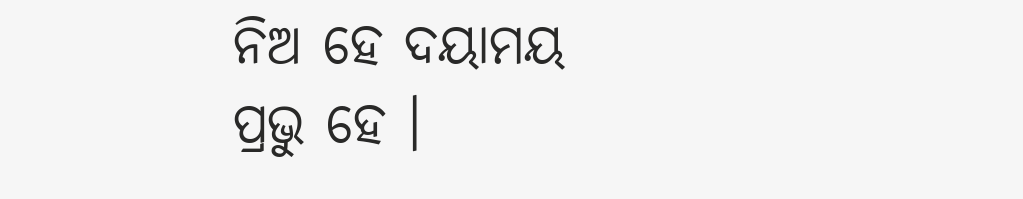ନିଅ ହେ ଦୟାମୟ
ପ୍ରଭୁ ହେ ।